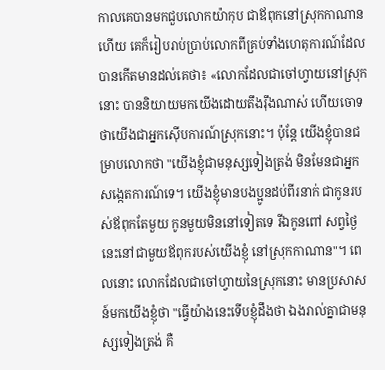កាលគេបានមកជួបលោកយ៉ាកុប ជាឪពុកនៅស្រុកកាណានហើយ គេក៏រៀបរាប់ប្រាប់លោកពីគ្រប់ទាំងហេតុការណ៍ដែលបានកើតមានដល់គេថា៖ «លោកដែលជាចៅហ្វាយនៅស្រុកនោះ បាននិយាយមកយើងដោយតឹងរ៉ឹងណាស់ ហើយចោទថាយើងជាអ្នកស៊ើបការណ៍ស្រុកនោះ។ ប៉ុន្ដែ យើងខ្ញុំបានជម្រាបលោកថា "យើងខ្ញុំជាមនុស្សទៀងត្រង់ មិនមែនជាអ្នកសង្កេតការណ៍ទេ។ យើងខ្ញុំមានបងប្អូនដប់ពីរនាក់ ជាកូនរបស់ឪពុកតែមួយ កូនមួយមិននៅទៀតទេ រីឯកូនពៅ សព្វថ្ងៃនេះនៅជាមួយឪពុករបស់យើងខ្ញុំ នៅស្រុកកាណាន"។ ពេលនោះ លោកដែលជាចៅហ្វាយនៃស្រុកនោះ មានប្រសាសន៍មកយើងខ្ញុំថា "ធ្វើយ៉ាងនេះទើបខ្ញុំដឹងថា ឯងរាល់គ្នាជាមនុស្សទៀងត្រង់ គឺ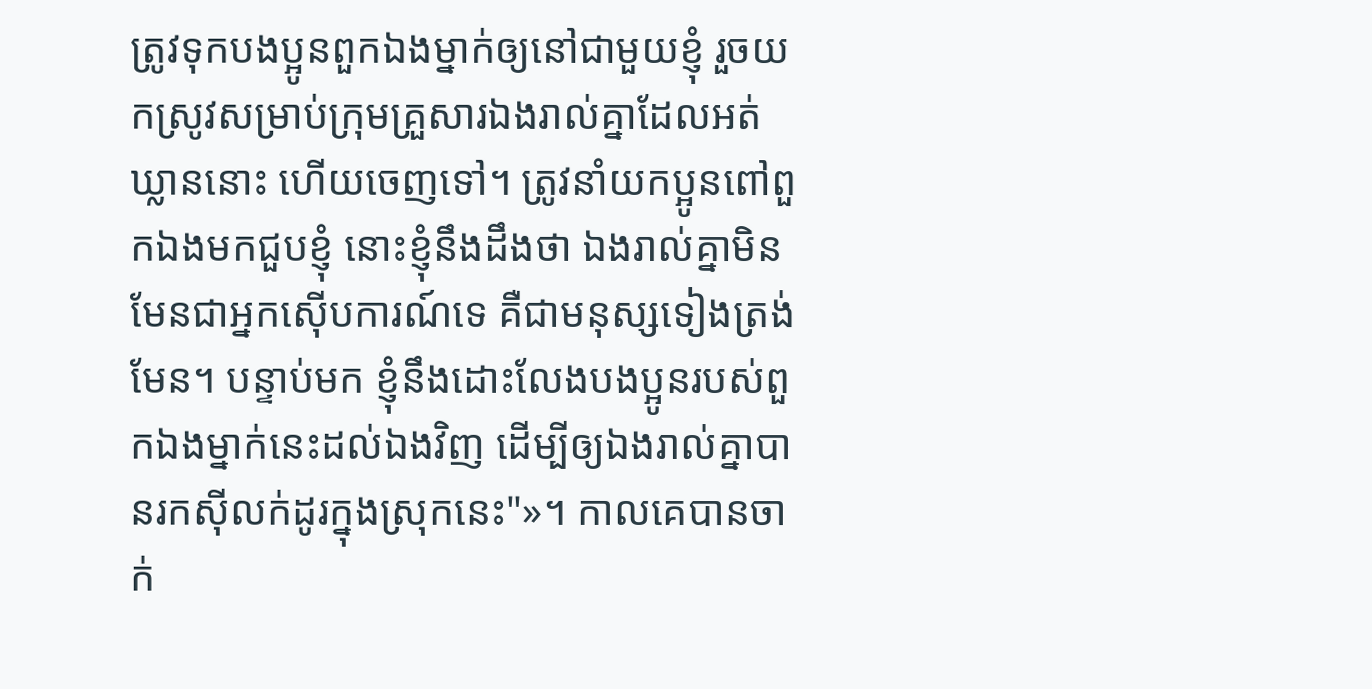ត្រូវទុកបងប្អូនពួកឯងម្នាក់ឲ្យនៅជាមួយខ្ញុំ រួចយកស្រូវសម្រាប់ក្រុមគ្រួសារឯងរាល់គ្នាដែលអត់ឃ្លាននោះ ហើយចេញទៅ។ ត្រូវនាំយកប្អូនពៅពួកឯងមកជួបខ្ញុំ នោះខ្ញុំនឹងដឹងថា ឯងរាល់គ្នាមិនមែនជាអ្នកស៊ើបការណ៍ទេ គឺជាមនុស្សទៀងត្រង់មែន។ បន្ទាប់មក ខ្ញុំនឹងដោះលែងបងប្អូនរបស់ពួកឯងម្នាក់នេះដល់ឯងវិញ ដើម្បីឲ្យឯងរាល់គ្នាបានរកស៊ីលក់ដូរក្នុងស្រុកនេះ"»។ កាលគេបានចាក់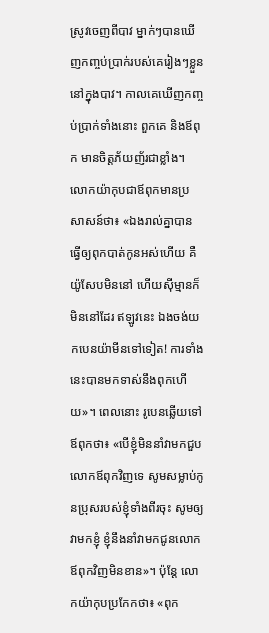ស្រូវចេញពីបាវ ម្នាក់ៗបានឃើញកញ្ចប់ប្រាក់របស់គេរៀងៗខ្លួននៅក្នុងបាវ។ កាលគេឃើញកញ្ចប់ប្រាក់ទាំងនោះ ពួកគេ និងឪពុក មានចិត្តភ័យញ័រជាខ្លាំង។ លោកយ៉ាកុបជាឪពុកមានប្រសាសន៍ថា៖ «ឯងរាល់គ្នាបានធ្វើឲ្យពុកបាត់កូនអស់ហើយ គឺយ៉ូសែបមិននៅ ហើយស៊ីម្មានក៏មិននៅដែរ ឥឡូវនេះ ឯងចង់យកបេនយ៉ាមីនទៅទៀត! ការទាំងនេះបានមកទាស់នឹងពុកហើយ»។ ពេលនោះ រូបេនឆ្លើយទៅឪពុកថា៖ «បើខ្ញុំមិននាំវាមកជួបលោកឪពុកវិញទេ សូមសម្លាប់កូនប្រុសរបស់ខ្ញុំទាំងពីរចុះ សូមឲ្យវាមកខ្ញុំ ខ្ញុំនឹងនាំវាមកជូនលោកឪពុកវិញមិនខាន»។ ប៉ុន្ដែ លោកយ៉ាកុបប្រកែកថា៖ «ពុក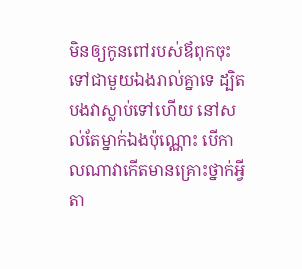មិនឲ្យកូនពៅរបស់ឪពុកចុះទៅជាមួយឯងរាល់គ្នាទេ ដ្បិតបងវាស្លាប់ទៅហើយ នៅសល់តែម្នាក់ឯងប៉ុណ្ណោះ បើកាលណាវាកើតមានគ្រោះថ្នាក់អ្វីតា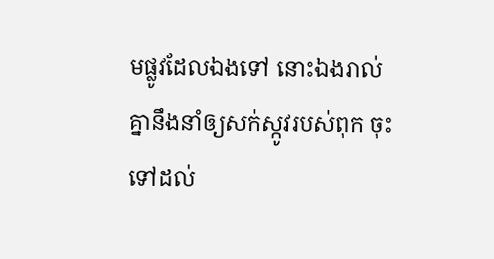មផ្លូវដែលឯងទៅ នោះឯងរាល់គ្នានឹងនាំឲ្យសក់ស្កូវរបស់ពុក ចុះទៅដល់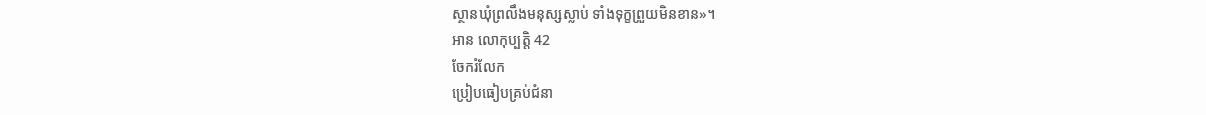ស្ថានឃុំព្រលឹងមនុស្សស្លាប់ ទាំងទុក្ខព្រួយមិនខាន»។
អាន លោកុប្បត្តិ 42
ចែករំលែក
ប្រៀបធៀបគ្រប់ជំនា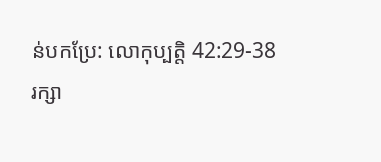ន់បកប្រែ: លោកុប្បត្តិ 42:29-38
រក្សា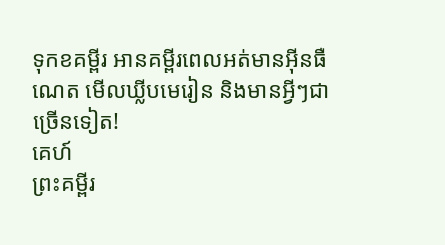ទុកខគម្ពីរ អានគម្ពីរពេលអត់មានអ៊ីនធឺណេត មើលឃ្លីបមេរៀន និងមានអ្វីៗជាច្រើនទៀត!
គេហ៍
ព្រះគម្ពីរ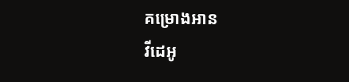គម្រោងអាន
វីដេអូ